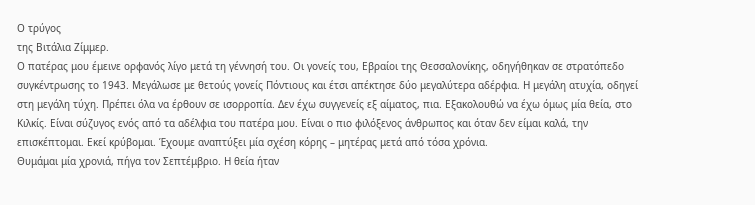Ο τρύγος
της Βιτάλια Ζίμμερ.
Ο πατέρας μου έμεινε ορφανός λίγο μετά τη γέννησή του. Οι γονείς του, Εβραίοι της Θεσσαλονίκης, οδηγήθηκαν σε στρατόπεδο συγκέντρωσης το 1943. Μεγάλωσε με θετούς γονείς Πόντιους και έτσι απέκτησε δύο μεγαλύτερα αδέρφια. Η μεγάλη ατυχία, οδηγεί στη μεγάλη τύχη. Πρέπει όλα να έρθουν σε ισορροπία. Δεν έχω συγγενείς εξ αίματος, πια. Εξακολουθώ να έχω όμως μία θεία, στο Κιλκίς. Είναι σύζυγος ενός από τα αδέλφια του πατέρα μου. Είναι ο πιο φιλόξενος άνθρωπος και όταν δεν είμαι καλά, την επισκέπτομαι. Εκεί κρύβομαι. Έχουμε αναπτύξει μία σχέση κόρης – μητέρας μετά από τόσα χρόνια.
Θυμάμαι μία χρονιά, πήγα τον Σεπτέμβριο. Η θεία ήταν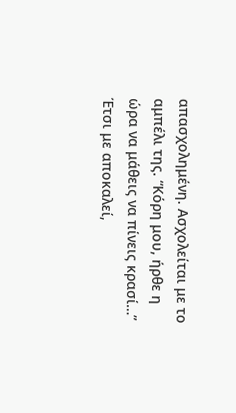απασχολημένη. Ασχολείται με το αμπέλι της. “Κόρη μου, ήρθε η ώρα να μάθεις να πίνεις κρασί…” Έτσι με αποκαλεί,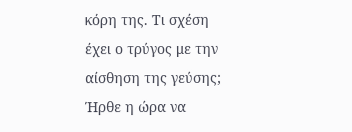κόρη της. Τι σχέση έχει ο τρύγος με την αίσθηση της γεύσης; Ήρθε η ώρα να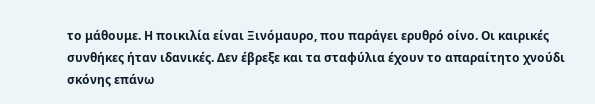το μάθουμε. Η ποικιλία είναι Ξινόμαυρο, που παράγει ερυθρό οίνο. Οι καιρικές συνθήκες ήταν ιδανικές. Δεν έβρεξε και τα σταφύλια έχουν το απαραίτητο χνούδι σκόνης επάνω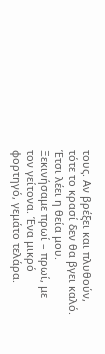τους. Αν βρέξει και πλυθούν, τότε το κρασί δεν θα βγει καλό. Έτσι λέει η θεία μου.
Ξεκινήσαμε πρωί – πρωί, με τον γείτονα. Ένα μικρό φορτηγό, γεμάτο τελάρα.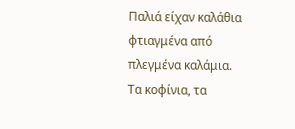Παλιά είχαν καλάθια φτιαγμένα από πλεγμένα καλάμια. Τα κοφίνια, τα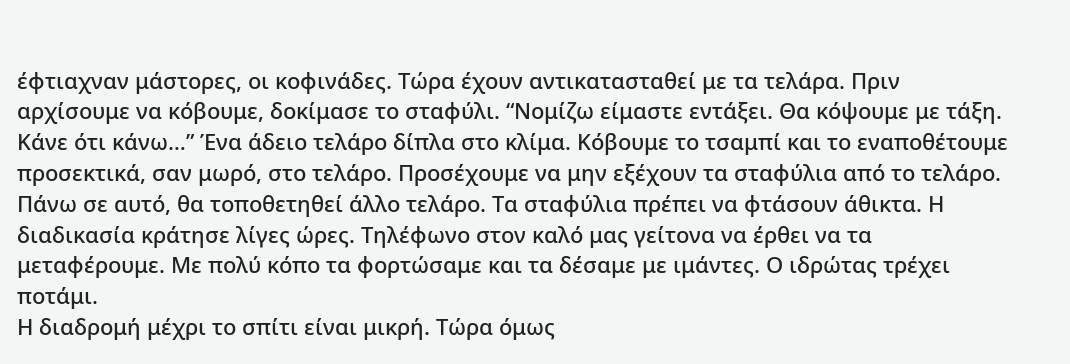έφτιαχναν μάστορες, οι κοφινάδες. Τώρα έχουν αντικατασταθεί με τα τελάρα. Πριν αρχίσουμε να κόβουμε, δοκίμασε το σταφύλι. “Νομίζω είμαστε εντάξει. Θα κόψουμε με τάξη. Κάνε ότι κάνω…” Ένα άδειο τελάρο δίπλα στο κλίμα. Κόβουμε το τσαμπί και το εναποθέτουμε προσεκτικά, σαν μωρό, στο τελάρο. Προσέχουμε να μην εξέχουν τα σταφύλια από το τελάρο. Πάνω σε αυτό, θα τοποθετηθεί άλλο τελάρο. Τα σταφύλια πρέπει να φτάσουν άθικτα. Η διαδικασία κράτησε λίγες ώρες. Τηλέφωνο στον καλό μας γείτονα να έρθει να τα μεταφέρουμε. Με πολύ κόπο τα φορτώσαμε και τα δέσαμε με ιμάντες. Ο ιδρώτας τρέχει ποτάμι.
Η διαδρομή μέχρι το σπίτι είναι μικρή. Τώρα όμως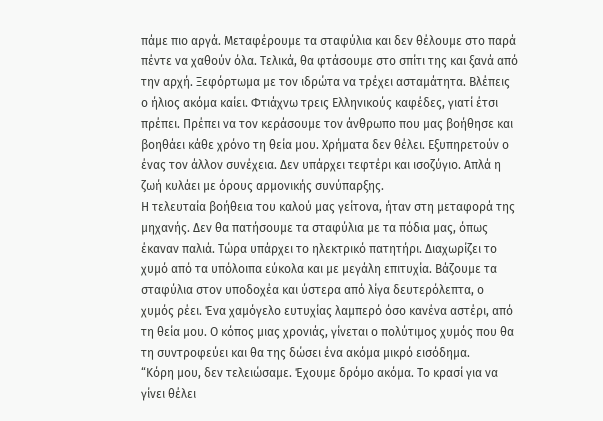πάμε πιο αργά. Μεταφέρουμε τα σταφύλια και δεν θέλουμε στο παρά πέντε να χαθούν όλα. Τελικά, θα φτάσουμε στο σπίτι της και ξανά από την αρχή. Ξεφόρτωμα με τον ιδρώτα να τρέχει ασταμάτητα. Βλέπεις ο ήλιος ακόμα καίει. Φτιάχνω τρεις Ελληνικούς καφέδες, γιατί έτσι πρέπει. Πρέπει να τον κεράσουμε τον άνθρωπο που μας βοήθησε και βοηθάει κάθε χρόνο τη θεία μου. Χρήματα δεν θέλει. Εξυπηρετούν ο ένας τον άλλον συνέχεια. Δεν υπάρχει τεφτέρι και ισοζύγιο. Απλά η ζωή κυλάει με όρους αρμονικής συνύπαρξης.
Η τελευταία βοήθεια του καλού μας γείτονα, ήταν στη μεταφορά της μηχανής. Δεν θα πατήσουμε τα σταφύλια με τα πόδια μας, όπως έκαναν παλιά. Τώρα υπάρχει το ηλεκτρικό πατητήρι. Διαχωρίζει το χυμό από τα υπόλοιπα εύκολα και με μεγάλη επιτυχία. Βάζουμε τα σταφύλια στον υποδοχέα και ύστερα από λίγα δευτερόλεπτα, ο χυμός ρέει. Ένα χαμόγελο ευτυχίας λαμπερό όσο κανένα αστέρι, από τη θεία μου. Ο κόπος μιας χρονιάς, γίνεται ο πολύτιμος χυμός που θα τη συντροφεύει και θα της δώσει ένα ακόμα μικρό εισόδημα.
“Κόρη μου, δεν τελειώσαμε. Έχουμε δρόμο ακόμα. Το κρασί για να γίνει θέλει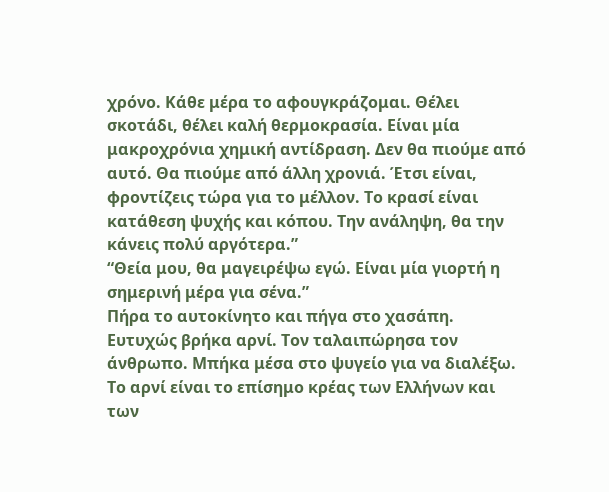χρόνο. Κάθε μέρα το αφουγκράζομαι. Θέλει σκοτάδι, θέλει καλή θερμοκρασία. Είναι μία μακροχρόνια χημική αντίδραση. Δεν θα πιούμε από αυτό. Θα πιούμε από άλλη χρονιά. Έτσι είναι, φροντίζεις τώρα για το μέλλον. Το κρασί είναι κατάθεση ψυχής και κόπου. Την ανάληψη, θα την κάνεις πολύ αργότερα.”
“Θεία μου, θα μαγειρέψω εγώ. Είναι μία γιορτή η σημερινή μέρα για σένα.”
Πήρα το αυτοκίνητο και πήγα στο χασάπη. Ευτυχώς βρήκα αρνί. Τον ταλαιπώρησα τον άνθρωπο. Μπήκα μέσα στο ψυγείο για να διαλέξω. Το αρνί είναι το επίσημο κρέας των Ελλήνων και των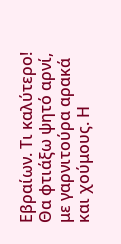Εβραίων. Τι καλύτερο! Θα φτιάξω ψητό αρνί, με γαρνιτούρα αρακά και χούμους. Η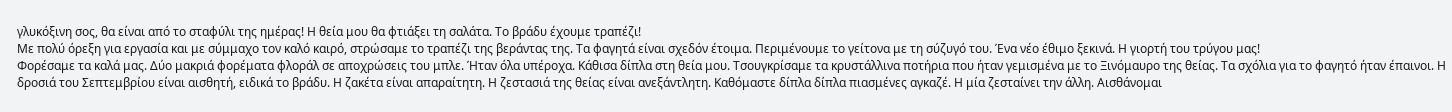γλυκόξινη σος, θα είναι από το σταφύλι της ημέρας! Η θεία μου θα φτιάξει τη σαλάτα. Το βράδυ έχουμε τραπέζι!
Με πολύ όρεξη για εργασία και με σύμμαχο τον καλό καιρό, στρώσαμε το τραπέζι της βεράντας της. Τα φαγητά είναι σχεδόν έτοιμα. Περιμένουμε το γείτονα με τη σύζυγό του. Ένα νέο έθιμο ξεκινά. Η γιορτή του τρύγου μας!
Φορέσαμε τα καλά μας. Δύο μακριά φορέματα φλοράλ σε αποχρώσεις του μπλε. Ήταν όλα υπέροχα. Κάθισα δίπλα στη θεία μου. Τσουγκρίσαμε τα κρυστάλλινα ποτήρια που ήταν γεμισμένα με το Ξινόμαυρο της θείας. Τα σχόλια για το φαγητό ήταν έπαινοι. Η δροσιά του Σεπτεμβρίου είναι αισθητή, ειδικά το βράδυ. Η ζακέτα είναι απαραίτητη. Η ζεστασιά της θείας είναι ανεξάντλητη. Καθόμαστε δίπλα δίπλα πιασμένες αγκαζέ. Η μία ζεσταίνει την άλλη. Αισθάνομαι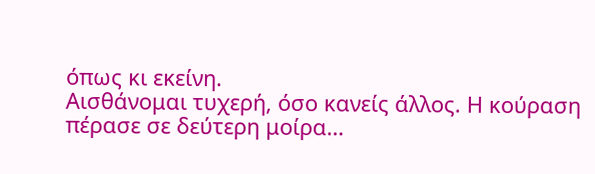όπως κι εκείνη.
Αισθάνομαι τυχερή, όσο κανείς άλλος. Η κούραση πέρασε σε δεύτερη μοίρα…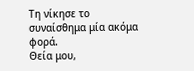Τη νίκησε το συναίσθημα μία ακόμα φορά.
Θεία μου,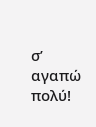σ’ αγαπώ πολύ!